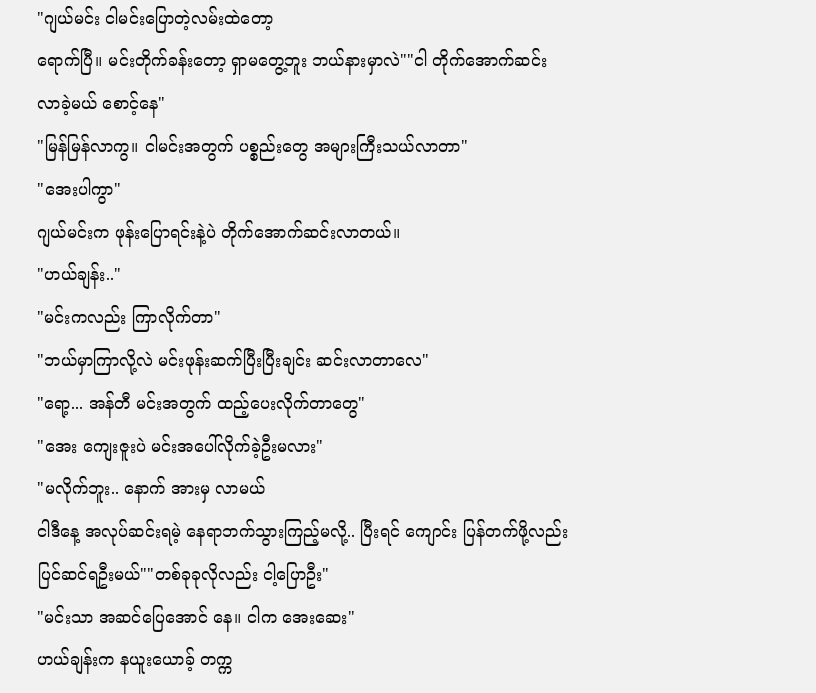"ဂျယ်မင်း ငါမင်းပြောတဲ့လမ်းထဲတော့
ရောက်ပြီ။ မင်းတိုက်ခန်းတော့ ရှာမတွေ့ဘူး ဘယ်နားမှာလဲ""ငါ တိုက်အောက်ဆင်းလာခဲ့မယ် စောင့်နေ"
"မြန်မြန်လာကွ။ ငါမင်းအတွက် ပစ္စည်းတွေ အများကြီးသယ်လာတာ"
"အေးပါကွာ"
ဂျယ်မင်းက ဖုန်းပြောရင်းနဲ့ပဲ တိုက်အောက်ဆင်းလာတယ်။
"ဟယ်ချန်း.."
"မင်းကလည်း ကြာလိုက်တာ"
"ဘယ်မှာကြာလို့လဲ မင်းဖုန်းဆက်ပြီးပြီးချင်း ဆင်းလာတာလေ"
"ရော့... အန်တီ မင်းအတွက် ထည့်ပေးလိုက်တာတွေ"
"အေး ကျေးဇူးပဲ မင်းအပေါ်လိုက်ခဲ့ဦးမလား"
"မလိုက်ဘူး.. နောက် အားမှ လာမယ်
ငါဒီနေ့ အလုပ်ဆင်းရမဲ့ နေရာဘက်သွားကြည့်မလို့.. ပြီးရင် ကျောင်း ပြန်တက်ဖို့လည်း ပြင်ဆင်ရဦးမယ်""တစ်ခုခုလိုလည်း ငါ့ပြောဦး"
"မင်းသာ အဆင်ပြေအောင် နေ။ ငါက အေးဆေး"
ဟယ်ချန်းက နယူးယောခ့် တက္က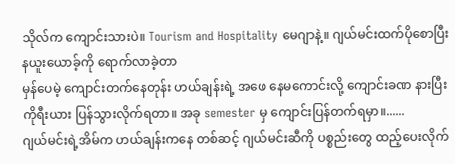သိုလ်က ကျောင်းသားပဲ။ Tourism and Hospitality မေဂျာနဲ့။ ဂျယ်မင်းထက်ပိုစောပြီး နယူးယောခ့်ကို ရောက်လာခဲ့တာ
မှန်ပေမဲ့ ကျောင်းတက်နေတုန်း ဟယ်ချန်းရဲ့ အဖေ နေမကောင်းလို့ ကျောင်းခဏ နားပြီး ကိုရီးယား ပြန်သွားလိုက်ရတာ။ အခု semester မှ ကျောင်းပြန်တက်ရမှာ။......
ဂျယ်မင်းရဲ့အိမ်က ဟယ်ချန်းကနေ တစ်ဆင့် ဂျယ်မင်းဆီကို ပစ္စည်းတွေ ထည့်ပေးလိုက်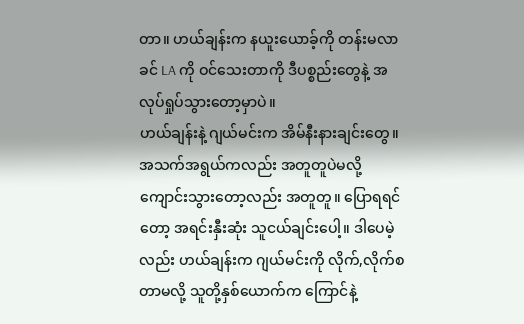တာ။ ဟယ်ချန်းက နယူးယောခ့်ကို တန်းမလာခင် LA ကို ဝင်သေးတာကို ဒီပစ္စည်းတွေနဲ့ အလုပ်ရှုပ်သွားတော့မှာပဲ။
ဟယ်ချန်းနဲ့ ဂျယ်မင်းက အိမ်နီးနားချင်းတွေ။ အသက်အရွယ်ကလည်း အတူတူပဲမလို့ ကျောင်းသွားတော့လည်း အတူတူ။ ပြောရရင်တော့ အရင်းနှီးဆုံး သူငယ်ချင်းပေါ့။ ဒါပေမဲ့လည်း ဟယ်ချန်းက ဂျယ်မင်းကို လိုက်,လိုက်စတာမလို့ သူတို့နှစ်ယောက်က ကြောင်နဲ့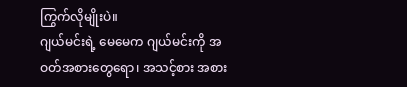ကြွက်လိုမျိုးပဲ။
ဂျယ်မင်းရဲ့ မေမေက ဂျယ်မင်းကို အဝတ်အစားတွေရော၊ အသင့်စား အစား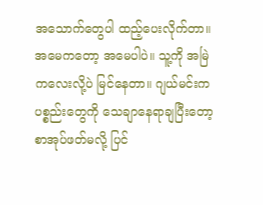အသောက်တွေပါ ထည့်ပေးလိုက်တာ။
အမေကတော့ အမေပါပဲ။ သူ့ကို အမြဲ ကလေးလို့ပဲ မြင်နေတာ။ ဂျယ်မင်းက ပစ္စည်းတွေကို သေချာနေရာချပြီးတော့ စာအုပ်ဖတ်မလို့ ပြင်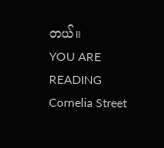တယ်။
YOU ARE READING
Cornelia Street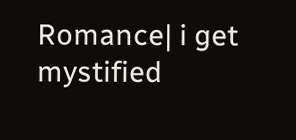Romance| i get mystified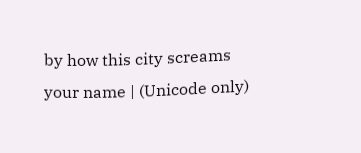by how this city screams your name | (Unicode only)